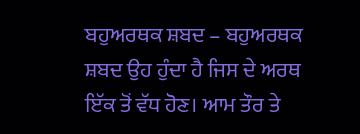ਬਹੁਅਰਥਕ ਸ਼ਬਦ – ਬਹੁਅਰਥਕ ਸ਼ਬਦ ਉਹ ਹੁੰਦਾ ਹੈ ਜਿਸ ਦੇ ਅਰਥ ਇੱਕ ਤੋਂ ਵੱਧ ਹੋਣ। ਆਮ ਤੌਰ ਤੇ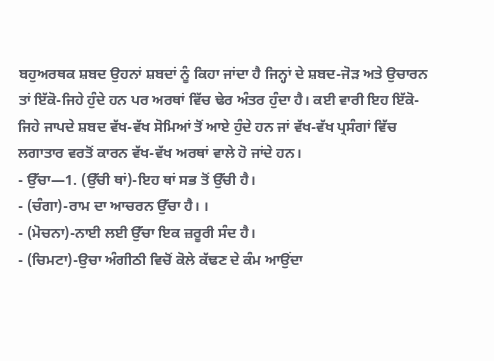ਬਹੁਅਰਥਕ ਸ਼ਬਦ ਉਹਨਾਂ ਸ਼ਬਦਾਂ ਨੂੰ ਕਿਹਾ ਜਾਂਦਾ ਹੈ ਜਿਨ੍ਹਾਂ ਦੇ ਸ਼ਬਦ-ਜੋੜ ਅਤੇ ਉਚਾਰਨ ਤਾਂ ਇੱਕੋ-ਜਿਹੇ ਹੁੰਦੇ ਹਨ ਪਰ ਅਰਥਾਂ ਵਿੱਚ ਢੇਰ ਅੰਤਰ ਹੁੰਦਾ ਹੈ। ਕਈ ਵਾਰੀ ਇਹ ਇੱਕੋ-ਜਿਹੇ ਜਾਪਦੇ ਸ਼ਬਦ ਵੱਖ-ਵੱਖ ਸੋਮਿਆਂ ਤੋਂ ਆਏ ਹੁੰਦੇ ਹਨ ਜਾਂ ਵੱਖ-ਵੱਖ ਪ੍ਰਸੰਗਾਂ ਵਿੱਚ ਲਗਾਤਾਰ ਵਰਤੋਂ ਕਾਰਨ ਵੱਖ-ਵੱਖ ਅਰਥਾਂ ਵਾਲੇ ਹੋ ਜਾਂਦੇ ਹਨ।
- ਉੱਚਾ—1. (ਉੱਚੀ ਥਾਂ)-ਇਹ ਥਾਂ ਸਭ ਤੋਂ ਉੱਚੀ ਹੈ।
- (ਚੰਗਾ)-ਰਾਮ ਦਾ ਆਚਰਨ ਉੱਚਾ ਹੈ। ।
- (ਮੋਚਨਾ)-ਨਾਈ ਲਈ ਉੱਚਾ ਇਕ ਜ਼ਰੂਰੀ ਸੰਦ ਹੈ।
- (ਚਿਮਟਾ)-ਉਚਾ ਅੰਗੀਠੀ ਵਿਚੋਂ ਕੋਲੇ ਕੱਢਣ ਦੇ ਕੰਮ ਆਉਂਦਾ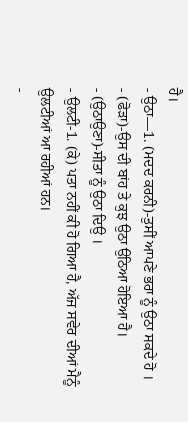ਹੈ।
- ਉਠਾ—1. (ਮਦਦ ਕਰਨੀ)-ਤੁਸੀਂ ਆਪਣੇ ਭਰਾ ਨੂੰ ਉਠਾ ਸਕਦੇ ਹੋ ।
- (ਫੋੜਾ)-ਉਸ ਦੀ ਬਾਂਹ ਤੇ ਕੁਝ ਉਠਾ ਉਠਿਆ ਹੋਇਆ ਹੈ।
- (ਉਠਾਉਣਾ)-ਸੀਤਾ ਨੂੰ ਉਠਾ ਦਿਉ ।
- ਉਲਟੀ-1. (ਕੇ) ਪਤਾ ਨਹੀਂ ਕੀ ਹੋ ਗਿਆ ਹੈ, ਅੱਜ ਸਵੇਰ ਦੀਆਂ ਮੈਨੂੰ ਉਲਟੀਆਂ ਆ ਰਹੀਆਂ ਹਨ।
-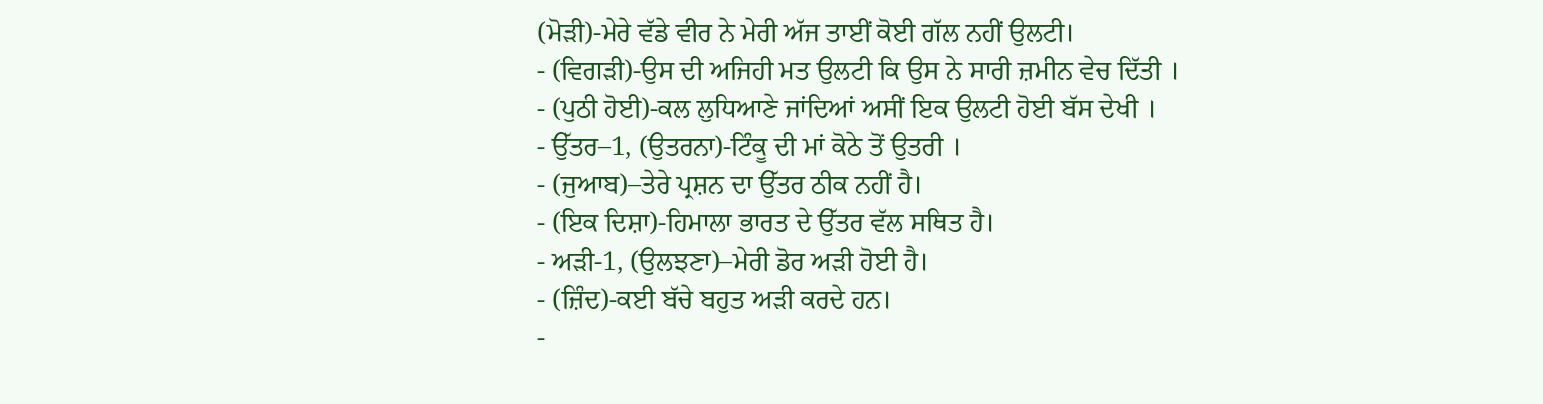(ਮੋੜੀ)-ਮੇਰੇ ਵੱਡੇ ਵੀਰ ਨੇ ਮੇਰੀ ਅੱਜ ਤਾਈਂ ਕੋਈ ਗੱਲ ਨਹੀਂ ਉਲਟੀ।
- (ਵਿਗੜੀ)-ਉਸ ਦੀ ਅਜਿਹੀ ਮਤ ਉਲਟੀ ਕਿ ਉਸ ਨੇ ਸਾਰੀ ਜ਼ਮੀਨ ਵੇਚ ਦਿੱਤੀ ।
- (ਪੁਠੀ ਹੋਈ)-ਕਲ ਲੁਧਿਆਣੇ ਜਾਂਦਿਆਂ ਅਸੀਂ ਇਕ ਉਲਟੀ ਹੋਈ ਬੱਸ ਦੇਖੀ ।
- ਉੱਤਰ–1, (ਉਤਰਨਾ)-ਟਿੰਕੂ ਦੀ ਮਾਂ ਕੋਠੇ ਤੋਂ ਉਤਰੀ ।
- (ਜੁਆਬ)–ਤੇਰੇ ਪ੍ਰਸ਼ਨ ਦਾ ਉੱਤਰ ਠੀਕ ਨਹੀਂ ਹੈ।
- (ਇਕ ਦਿਸ਼ਾ)-ਹਿਮਾਲਾ ਭਾਰਤ ਦੇ ਉੱਤਰ ਵੱਲ ਸਥਿਤ ਹੈ।
- ਅੜੀ-1, (ਉਲਝਣਾ)–ਮੇਰੀ ਡੋਰ ਅੜੀ ਹੋਈ ਹੈ।
- (ਜ਼ਿੰਦ)-ਕਈ ਬੱਚੇ ਬਹੁਤ ਅੜੀ ਕਰਦੇ ਹਨ।
-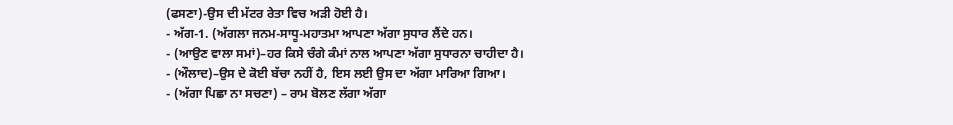(ਫਸਣਾ)-ਉਸ ਦੀ ਮੱਟਰ ਰੇਤਾ ਵਿਚ ਅੜੀ ਹੋਈ ਹੈ।
- ਅੱਗ-1. (ਅੱਗਲਾ ਜਨਮ-ਸਾਧੂ-ਮਹਾਤਮਾ ਆਪਣਾ ਅੱਗਾ ਸੁਧਾਰ ਲੈਂਦੇ ਹਨ।
- (ਆਉਣ ਵਾਲਾ ਸਮਾਂ)–ਹਰ ਕਿਸੇ ਚੰਗੇ ਕੰਮਾਂ ਨਾਲ ਆਪਣਾ ਅੱਗਾ ਸੁਧਾਰਨਾ ਚਾਹੀਦਾ ਹੈ।
- (ਔਲਾਦ)–ਉਸ ਦੇ ਕੋਈ ਬੱਚਾ ਨਹੀਂ ਹੈ, ਇਸ ਲਈ ਉਸ ਦਾ ਅੱਗਾ ਮਾਰਿਆ ਗਿਆ।
- (ਅੱਗਾ ਪਿਛਾ ਨਾ ਸਚਣਾ) – ਰਾਮ ਬੋਲਣ ਲੱਗਾ ਅੱਗਾ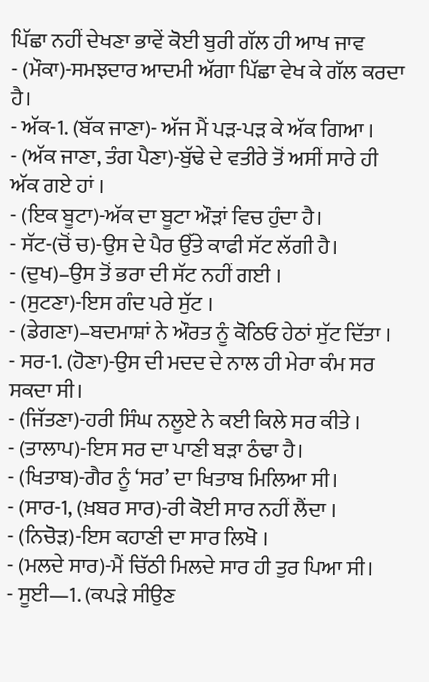ਪਿੱਛਾ ਨਹੀਂ ਦੇਖਣਾ ਭਾਵੇਂ ਕੋਈ ਬੁਰੀ ਗੱਲ ਹੀ ਆਖ ਜਾਵ
- (ਮੌਕਾ)-ਸਮਝਦਾਰ ਆਦਮੀ ਅੱਗਾ ਪਿੱਛਾ ਵੇਖ ਕੇ ਗੱਲ ਕਰਦਾ ਹੈ।
- ਅੱਕ-1. (ਬੱਕ ਜਾਣਾ)- ਅੱਜ ਮੈਂ ਪੜ-ਪੜ ਕੇ ਅੱਕ ਗਿਆ ।
- (ਅੱਕ ਜਾਣਾ, ਤੰਗ ਪੈਣਾ)-ਬੁੱਢੇ ਦੇ ਵਤੀਰੇ ਤੋਂ ਅਸੀਂ ਸਾਰੇ ਹੀ ਅੱਕ ਗਏ ਹਾਂ ।
- (ਇਕ ਬੂਟਾ)-ਅੱਕ ਦਾ ਬੂਟਾ ਔੜਾਂ ਵਿਚ ਹੁੰਦਾ ਹੈ।
- ਸੱਟ-(ਚੋਂ ਚ)-ਉਸ ਦੇ ਪੈਰ ਉੱਤੇ ਕਾਫੀ ਸੱਟ ਲੱਗੀ ਹੈ।
- (ਦੁਖ)–ਉਸ ਤੋਂ ਭਰਾ ਦੀ ਸੱਟ ਨਹੀਂ ਗਈ ।
- (ਸੁਟਣਾ)-ਇਸ ਗੰਦ ਪਰੇ ਸੁੱਟ ।
- (ਡੇਗਣਾ)–ਬਦਮਾਸ਼ਾਂ ਨੇ ਔਰਤ ਨੂੰ ਕੋਠਿਓ ਹੇਠਾਂ ਸੁੱਟ ਦਿੱਤਾ ।
- ਸਰ-1. (ਹੋਣਾ)-ਉਸ ਦੀ ਮਦਦ ਦੇ ਨਾਲ ਹੀ ਮੇਰਾ ਕੰਮ ਸਰ ਸਕਦਾ ਸੀ।
- (ਜਿੱਤਣਾ)-ਹਰੀ ਸਿੰਘ ਨਲੂਏ ਨੇ ਕਈ ਕਿਲੇ ਸਰ ਕੀਤੇ ।
- (ਤਾਲਾਪ)-ਇਸ ਸਰ ਦਾ ਪਾਣੀ ਬੜਾ ਠੰਢਾ ਹੈ।
- (ਖਿਤਾਬ)-ਗੈਰ ਨੂੰ ‘ਸਰ’ ਦਾ ਖਿਤਾਬ ਮਿਲਿਆ ਸੀ।
- (ਸਾਰ-1, (ਖ਼ਬਰ ਸਾਰ)-ਰੀ ਕੋਈ ਸਾਰ ਨਹੀਂ ਲੈਂਦਾ ।
- (ਨਿਚੋੜ)-ਇਸ ਕਹਾਣੀ ਦਾ ਸਾਰ ਲਿਖੋ ।
- (ਮਲਦੇ ਸਾਰ)-ਮੈਂ ਚਿੱਠੀ ਮਿਲਦੇ ਸਾਰ ਹੀ ਤੁਰ ਪਿਆ ਸੀ।
- ਸੂਈ—1. (ਕਪੜੇ ਸੀਉਣ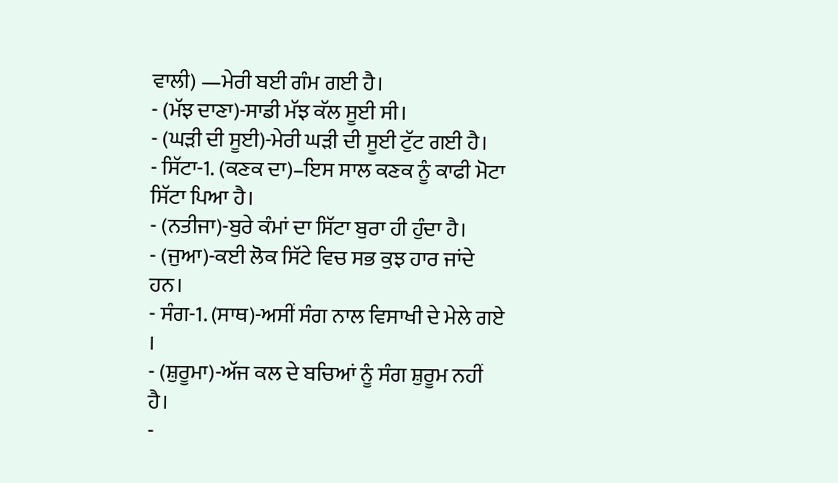ਵਾਲੀ) —ਮੇਰੀ ਬਈ ਗੰਮ ਗਈ ਹੈ।
- (ਮੱਝ ਦਾਣਾ)-ਸਾਡੀ ਮੱਝ ਕੱਲ ਸੂਈ ਸੀ।
- (ਘੜੀ ਦੀ ਸੂਈ)-ਮੇਰੀ ਘੜੀ ਦੀ ਸੂਈ ਟੁੱਟ ਗਈ ਹੈ।
- ਸਿੱਟਾ-1. (ਕਣਕ ਦਾ)–ਇਸ ਸਾਲ ਕਣਕ ਨੂੰ ਕਾਫੀ ਮੋਟਾ ਸਿੱਟਾ ਪਿਆ ਹੈ।
- (ਨਤੀਜਾ)-ਬੁਰੇ ਕੰਮਾਂ ਦਾ ਸਿੱਟਾ ਬੁਰਾ ਹੀ ਹੁੰਦਾ ਹੈ।
- (ਜੁਆ)-ਕਈ ਲੋਕ ਸਿੱਟੇ ਵਿਚ ਸਭ ਕੁਝ ਹਾਰ ਜਾਂਦੇ ਹਨ।
- ਸੰਗ-1. (ਸਾਥ)-ਅਸੀਂ ਸੰਗ ਨਾਲ ਵਿਸਾਖੀ ਦੇ ਮੇਲੇ ਗਏ ।
- (ਸ਼ੁਰੂਮਾ)-ਅੱਜ ਕਲ ਦੇ ਬਚਿਆਂ ਨੂੰ ਸੰਗ ਸ਼ੁਰੂਮ ਨਹੀਂ ਹੈ।
-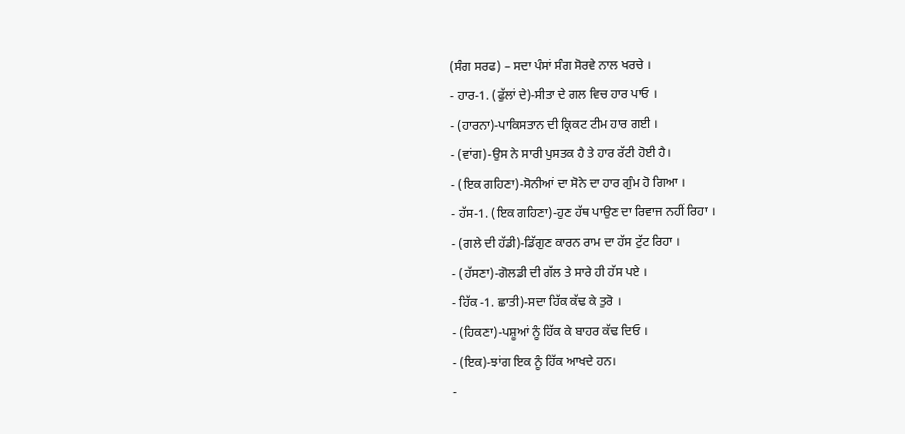(ਸੰਗ ਸਰਫ) – ਸਦਾ ਪੰਸਾਂ ਸੰਗ ਸੋਰਵੇ ਨਾਲ ਖਰਚੇ ।
- ਹਾਰ-1. (ਫੁੱਲਾਂ ਦੇ)-ਸੀਤਾ ਦੇ ਗਲ ਵਿਚ ਹਾਰ ਪਾਓ ।
- (ਹਾਰਨਾ)-ਪਾਕਿਸਤਾਨ ਦੀ ਕ੍ਰਿਕਟ ਟੀਮ ਹਾਰ ਗਈ ।
- (ਵਾਂਗ)-ਉਸ ਨੇ ਸਾਰੀ ਪੁਸਤਕ ਹੈ ਤੇ ਹਾਰ ਰੱਟੀ ਹੋਈ ਹੈ।
- (ਇਕ ਗਹਿਣਾ)-ਸੋਨੀਆਂ ਦਾ ਸੋਨੇ ਦਾ ਹਾਰ ਗੁੰਮ ਹੋ ਗਿਆ ।
- ਹੱਸ-1. (ਇਕ ਗਹਿਣਾ)-ਹੁਣ ਹੱਥ ਪਾਉਣ ਦਾ ਰਿਵਾਜ ਨਹੀਂ ਰਿਹਾ ।
- (ਗਲੇ ਦੀ ਹੱਡੀ)-ਡਿੱਗੁਣ ਕਾਰਨ ਰਾਮ ਦਾ ਹੱਸ ਟੁੱਟ ਰਿਹਾ ।
- (ਹੱਸਣਾ)-ਗੋਲਡੀ ਦੀ ਗੱਲ ਤੇ ਸਾਰੇ ਹੀ ਹੱਸ ਪਏ ।
- ਹਿੱਕ -1. ਛਾਤੀ)-ਸਦਾ ਹਿੱਕ ਕੱਢ ਕੇ ਤੁਰੋ ।
- (ਹਿਕਣਾ)-ਪਸ਼ੂਆਂ ਨੂੰ ਹਿੱਕ ਕੇ ਬਾਹਰ ਕੱਢ ਦਿਓ ।
- (ਇਕ)-ਝਾਂਗ ਇਕ ਨੂੰ ਹਿੱਕ ਆਖਦੇ ਹਨ।
-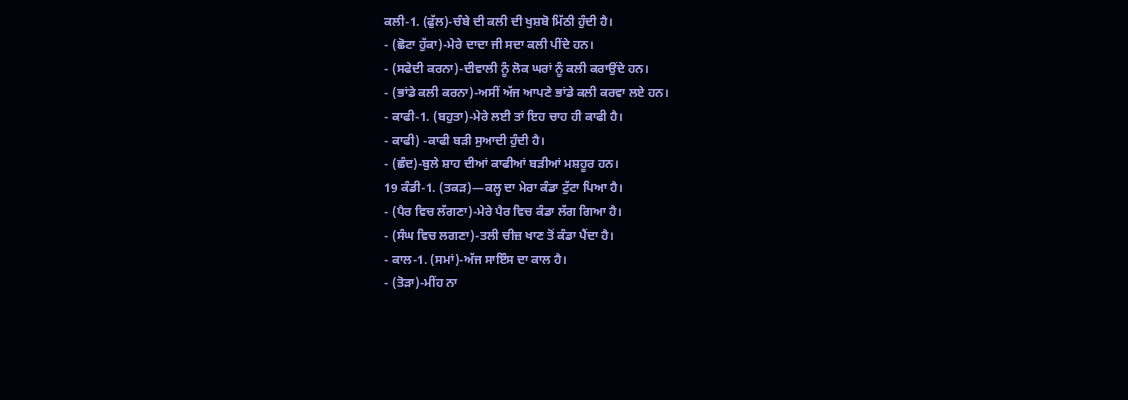ਕਲੀ-1. (ਫੁੱਲ)-ਚੰਬੇ ਦੀ ਕਲੀ ਦੀ ਖੁਸ਼ਬੋ ਮਿੱਠੀ ਹੁੰਦੀ ਹੈ।
- (ਛੋਟਾ ਹੁੱਕਾ)-ਮੇਰੇ ਦਾਦਾ ਜੀ ਸਦਾ ਕਲੀ ਪੀਂਦੇ ਹਨ।
- (ਸਫੇਦੀ ਕਰਨਾ)-ਦੀਵਾਲੀ ਨੂੰ ਲੋਕ ਘਰਾਂ ਨੂੰ ਕਲੀ ਕਰਾਉਂਦੇ ਹਨ।
- (ਭਾਂਡੇ ਕਲੀ ਕਰਨਾ)-ਅਸੀਂ ਅੱਜ ਆਪਣੇ ਭਾਂਡੇ ਕਲੀ ਕਰਵਾ ਲਏ ਹਨ।
- ਕਾਫੀ-1. (ਬਹੁਤਾ)-ਮੇਰੇ ਲਈ ਤਾਂ ਇਹ ਚਾਹ ਹੀ ਕਾਫੀ ਹੈ।
- ਕਾਫੀ) -ਕਾਫੀ ਬੜੀ ਸੁਆਦੀ ਹੁੰਦੀ ਹੈ।
- (ਛੰਦ)-ਬੁਲੇ ਸ਼ਾਹ ਦੀਆਂ ਕਾਫੀਆਂ ਬੜੀਆਂ ਮਸ਼ਹੂਰ ਹਨ।
19 ਕੰਡੀ-1. (ਤਕੜ)—ਕਲ੍ਹ ਦਾ ਮੇਰਾ ਕੰਡਾ ਟੁੱਟਾ ਪਿਆ ਹੈ।
- (ਪੈਰ ਵਿਚ ਲੱਗਣਾ)-ਮੇਰੇ ਪੈਰ ਵਿਚ ਕੰਡਾ ਲੱਗ ਗਿਆ ਹੈ।
- (ਸੰਘ ਵਿਚ ਲਗਣਾ)-ਤਲੀ ਚੀਜ਼ ਖਾਣ ਤੋਂ ਕੰਡਾ ਪੈਂਦਾ ਹੈ।
- ਕਾਲ-1. (ਸਮਾਂ)-ਅੱਜ ਸਾਇੰਸ ਦਾ ਕਾਲ ਹੈ।
- (ਤੋੜਾ)-ਮੀਂਹ ਨਾ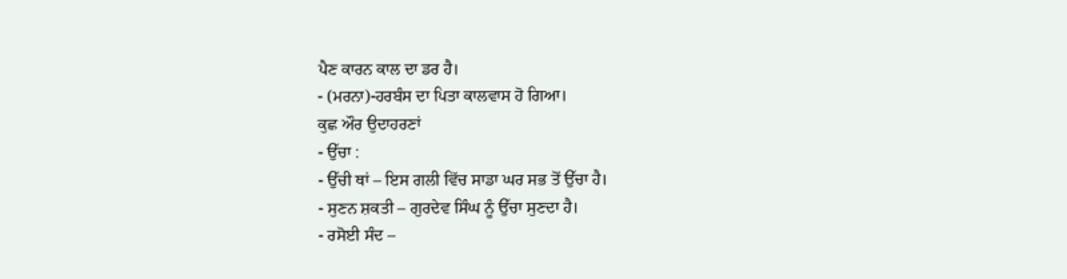ਪੈਣ ਕਾਰਨ ਕਾਲ ਦਾ ਡਰ ਹੈ।
- (ਮਰਨਾ)-ਹਰਬੰਸ ਦਾ ਪਿਤਾ ਕਾਲਵਾਸ ਹੋ ਗਿਆ।
ਕੁਛ ਔਰ ਉਦਾਹਰਣਾਂ
- ਉੱਚਾ :
- ਉੱਚੀ ਥਾਂ – ਇਸ ਗਲੀ ਵਿੱਚ ਸਾਡਾ ਘਰ ਸਭ ਤੋਂ ਉੱਚਾ ਹੈ।
- ਸੁਣਨ ਸ਼ਕਤੀ – ਗੁਰਦੇਵ ਸਿੰਘ ਨੂੰ ਉੱਚਾ ਸੁਣਦਾ ਹੈ।
- ਰਸੋਈ ਸੰਦ –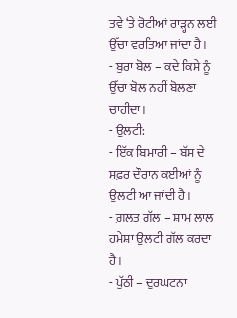ਤਵੇ ‘ਤੇ ਰੋਟੀਆਂ ਰਾੜ੍ਹਨ ਲਈ ਉੱਚਾ ਵਰਤਿਆ ਜਾਂਦਾ ਹੈ।
- ਬੁਰਾ ਬੋਲ – ਕਦੇ ਕਿਸੇ ਨੂੰ ਉੱਚਾ ਬੋਲ ਨਹੀਂ ਬੋਲਣਾ ਚਾਹੀਦਾ।
- ਉਲਟੀ:
- ਇੱਕ ਬਿਮਾਰੀ – ਬੱਸ ਦੇ ਸਫ਼ਰ ਦੌਰਾਨ ਕਈਆਂ ਨੂੰ ਉਲਟੀ ਆ ਜਾਂਦੀ ਹੈ।
- ਗ਼ਲਤ ਗੱਲ – ਸ਼ਾਮ ਲਾਲ ਹਮੇਸ਼ਾ ਉਲਟੀ ਗੱਲ ਕਰਦਾ ਹੈ।
- ਪੁੱਠੀ – ਦੁਰਘਟਨਾ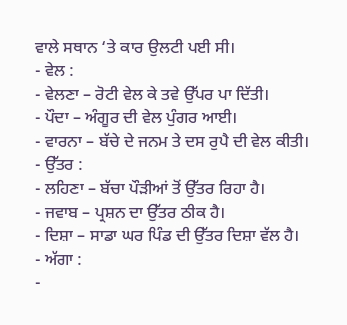ਵਾਲੇ ਸਥਾਨ ‘ਤੇ ਕਾਰ ਉਲਟੀ ਪਈ ਸੀ।
- ਵੇਲ :
- ਵੇਲਣਾ – ਰੋਟੀ ਵੇਲ ਕੇ ਤਵੇ ਉੱਪਰ ਪਾ ਦਿੱਤੀ।
- ਪੌਦਾ – ਅੰਗੂਰ ਦੀ ਵੇਲ ਪੁੰਗਰ ਆਈ।
- ਵਾਰਨਾ – ਬੱਚੇ ਦੇ ਜਨਮ ਤੇ ਦਸ ਰੁਪੈ ਦੀ ਵੇਲ ਕੀਤੀ।
- ਉੱਤਰ :
- ਲਹਿਣਾ – ਬੱਚਾ ਪੌੜੀਆਂ ਤੋਂ ਉੱਤਰ ਰਿਹਾ ਹੈ।
- ਜਵਾਬ – ਪ੍ਰਸ਼ਨ ਦਾ ਉੱਤਰ ਠੀਕ ਹੈ।
- ਦਿਸ਼ਾ – ਸਾਡਾ ਘਰ ਪਿੰਡ ਦੀ ਉੱਤਰ ਦਿਸ਼ਾ ਵੱਲ ਹੈ।
- ਅੱਗਾ :
-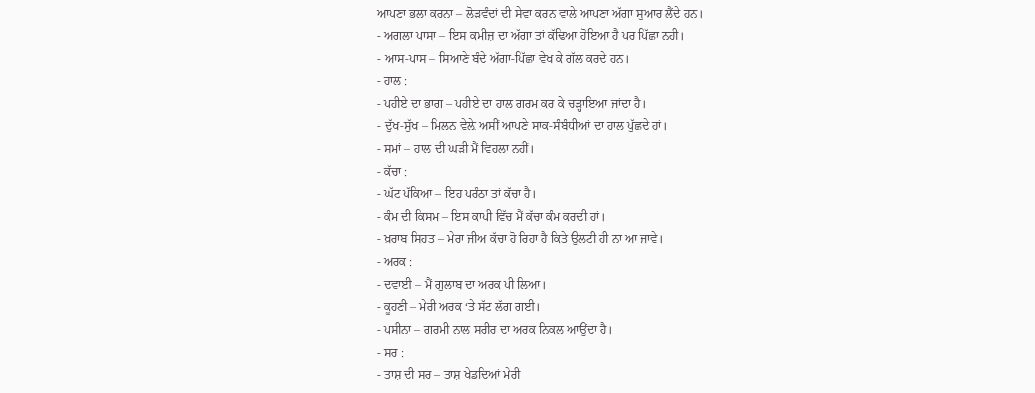ਆਪਣਾ ਭਲਾ ਕਰਨਾ – ਲੋੜਵੰਦਾਂ ਦੀ ਸੇਵਾ ਕਰਨ ਵਾਲੇ ਆਪਣਾ ਅੱਗਾ ਸੁਆਰ ਲੈਂਦੇ ਹਨ।
- ਅਗਲਾ ਪਾਸਾ – ਇਸ ਕਮੀਜ਼ ਦਾ ਅੱਗਾ ਤਾਂ ਕੱਢਿਆ ਹੋਇਆ ਹੈ ਪਰ ਪਿੱਛਾ ਨਹੀ।
- ਆਸ-ਪਾਸ – ਸਿਆਣੇ ਬੰਦੇ ਅੱਗਾ-ਪਿੱਛਾ ਵੇਖ ਕੇ ਗੱਲ ਕਰਦੇ ਹਨ।
- ਹਾਲ :
- ਪਹੀਏ ਦਾ ਭਾਗ – ਪਹੀਏ ਦਾ ਹਾਲ ਗਰਮ ਕਰ ਕੇ ਚੜ੍ਹਾਇਆ ਜਾਂਦਾ ਹੈ।
- ਦੁੱਖ-ਸੁੱਖ – ਮਿਲਨ ਵੇਲ਼ੇ ਅਸੀਂ ਆਪਣੇ ਸਾਕ-ਸੰਬੰਧੀਆਂ ਦਾ ਹਾਲ ਪੁੱਛਦੇ ਹਾਂ।
- ਸਮਾਂ – ਹਾਲ ਦੀ ਘੜੀ ਮੈਂ ਵਿਹਲਾ ਨਹੀਂ।
- ਕੱਚਾ :
- ਘੱਟ ਪੱਕਿਆ – ਇਹ ਪਰੰਠਾ ਤਾਂ ਕੱਚਾ ਹੈ।
- ਕੰਮ ਦੀ ਕਿਸਮ – ਇਸ ਕਾਪੀ ਵਿੱਚ ਮੈਂ ਕੱਚਾ ਕੰਮ ਕਰਦੀ ਹਾਂ।
- ਖ਼ਰਾਬ ਸਿਹਤ – ਮੇਰਾ ਜੀਅ ਕੱਚਾ ਹੋ ਰਿਹਾ ਹੈ ਕਿਤੇ ਉਲਟੀ ਹੀ ਨਾ ਆ ਜਾਵੇ।
- ਅਰਕ :
- ਦਵਾਈ – ਮੈਂ ਗੁਲਾਬ ਦਾ ਅਰਕ ਪੀ ਲਿਆ।
- ਕੂਹਣੀ – ਮੇਰੀ ਅਰਕ ‘ਤੇ ਸੱਟ ਲੱਗ ਗਈ।
- ਪਸੀਨਾ – ਗਰਮੀ ਨਾਲ ਸਰੀਰ ਦਾ ਅਰਕ ਨਿਕਲ ਆਉਂਦਾ ਹੈ।
- ਸਰ :
- ਤਾਸ਼ ਦੀ ਸਰ – ਤਾਸ਼ ਖੇਡਦਿਆਂ ਮੇਰੀ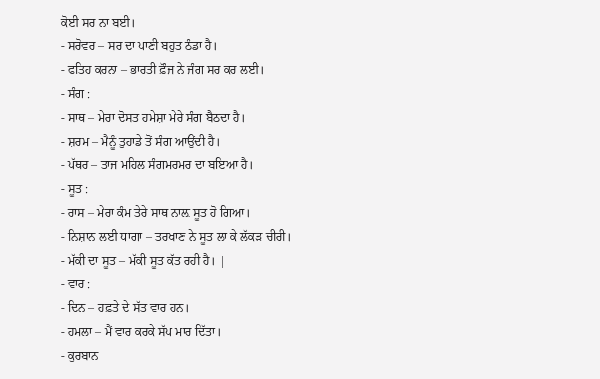ਕੋਈ ਸਰ ਨਾ ਬਈ।
- ਸਰੋਵਰ – ਸਰ ਦਾ ਪਾਣੀ ਬਹੁਤ ਠੰਡਾ ਹੈ।
- ਫਤਿਹ ਕਰਨਾ – ਭਾਰਤੀ ਫ਼ੌਜ ਨੇ ਜੰਗ ਸਰ ਕਰ ਲਈ।
- ਸੰਗ :
- ਸਾਥ – ਮੇਰਾ ਦੋਸਤ ਹਮੇਸ਼ਾ ਮੇਰੇ ਸੰਗ ਬੈਠਦਾ ਹੈ।
- ਸ਼ਰਮ – ਮੈਨੂੰ ਤੁਹਾਡੇ ਤੋਂ ਸੰਗ ਆਉਂਦੀ ਹੈ।
- ਪੱਥਰ – ਤਾਜ ਮਹਿਲ ਸੰਗਮਰਮਰ ਦਾ ਬਇਆ ਹੈ।
- ਸੂਤ :
- ਰਾਸ – ਮੇਰਾ ਕੰਮ ਤੇਰੇ ਸਾਥ ਨਾਲ਼ ਸੂਤ ਹੋ ਗਿਆ।
- ਨਿਸ਼ਾਨ ਲਈ ਧਾਗਾ – ਤਰਖਾਣ ਨੇ ਸੂਤ ਲਾ ਕੇ ਲੱਕੜ ਚੀਰੀ।
- ਮੱਕੀ ਦਾ ਸੂਤ – ਮੱਕੀ ਸੂਤ ਕੱਤ ਰਹੀ ਹੈ। |
- ਵਾਰ :
- ਦਿਨ – ਹਫ਼ਤੇ ਦੇ ਸੱਤ ਵਾਰ ਹਨ।
- ਹਮਲਾ – ਮੈਂ ਵਾਰ ਕਰਕੇ ਸੱਪ ਮਾਰ ਦਿੱਤਾ।
- ਕੁਰਬਾਨ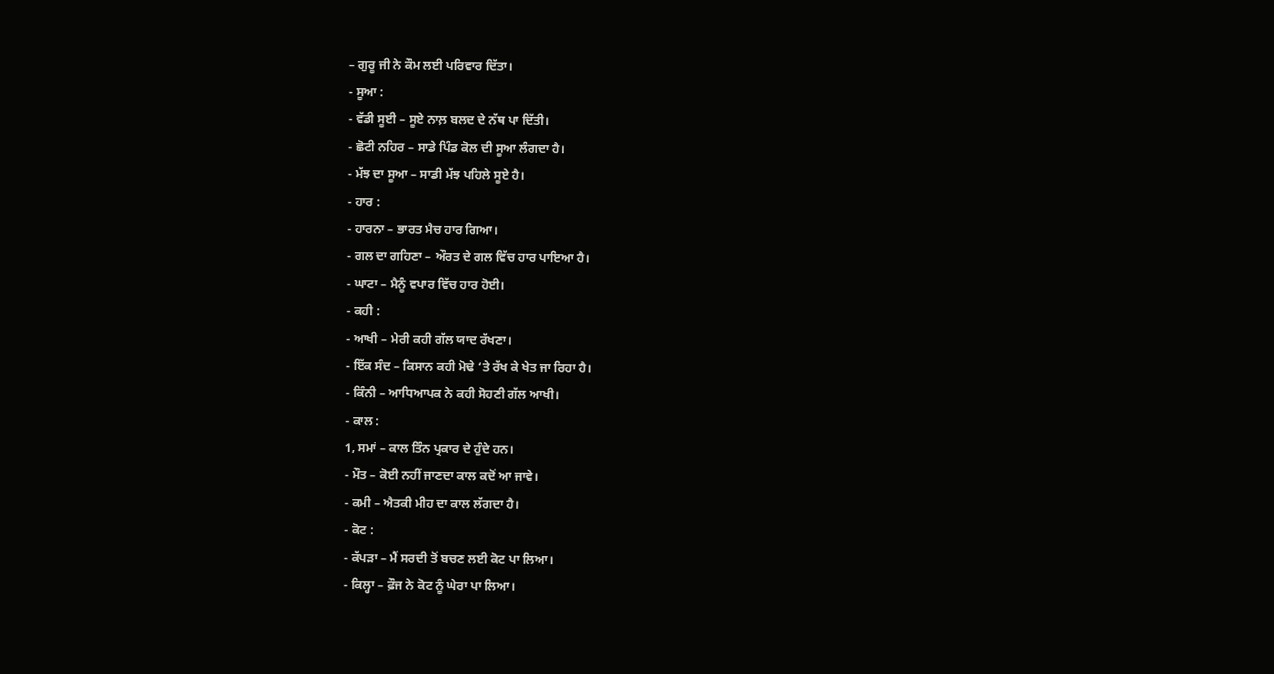– ਗੁਰੂ ਜੀ ਨੇ ਕੌਮ ਲਈ ਪਰਿਵਾਰ ਦਿੱਤਾ।
- ਸੂਆ :
- ਵੱਡੀ ਸੂਈ – ਸੂਏ ਨਾਲ਼ ਬਲਦ ਦੇ ਨੱਥ ਪਾ ਦਿੱਤੀ।
- ਛੋਟੀ ਨਹਿਰ – ਸਾਡੇ ਪਿੰਡ ਕੋਲ ਦੀ ਸੂਆ ਲੰਗਦਾ ਹੈ।
- ਮੱਝ ਦਾ ਸੂਆ – ਸਾਡੀ ਮੱਝ ਪਹਿਲੇ ਸੂਏ ਹੈ।
- ਹਾਰ :
- ਹਾਰਨਾ – ਭਾਰਤ ਮੈਚ ਹਾਰ ਗਿਆ।
- ਗਲ ਦਾ ਗਹਿਣਾ – ਔਰਤ ਦੇ ਗਲ ਵਿੱਚ ਹਾਰ ਪਾਇਆ ਹੈ।
- ਘਾਟਾ – ਮੈਨੂੰ ਵਪਾਰ ਵਿੱਚ ਹਾਰ ਹੋਈ।
- ਕਹੀ :
- ਆਖੀ – ਮੇਰੀ ਕਹੀ ਗੱਲ ਯਾਦ ਰੱਖਣਾ।
- ਇੱਕ ਸੰਦ – ਕਿਸਾਨ ਕਹੀ ਮੋਢੇ ‘ਤੇ ਰੱਖ ਕੇ ਖੇਤ ਜਾ ਰਿਹਾ ਹੈ।
- ਕਿੰਨੀ – ਆਧਿਆਪਕ ਨੇ ਕਹੀ ਸੋਹਣੀ ਗੱਲ ਆਖੀ।
- ਕਾਲ :
1, ਸਮਾਂ – ਕਾਲ ਤਿੰਨ ਪ੍ਰਕਾਰ ਦੇ ਹੁੰਦੇ ਹਨ।
- ਮੌਤ – ਕੋਈ ਨਹੀਂ ਜਾਣਦਾ ਕਾਲ ਕਦੋਂ ਆ ਜਾਵੇ।
- ਕਮੀ – ਐਤਕੀ ਮੀਹ ਦਾ ਕਾਲ ਲੱਗਦਾ ਹੈ।
- ਕੋਟ :
- ਕੱਪੜਾ – ਮੈਂ ਸਰਦੀ ਤੋਂ ਬਚਣ ਲਈ ਕੋਟ ਪਾ ਲਿਆ।
- ਕਿਲ੍ਹਾ – ਫ਼ੌਜ ਨੇ ਕੋਟ ਨੂੰ ਘੇਰਾ ਪਾ ਲਿਆ।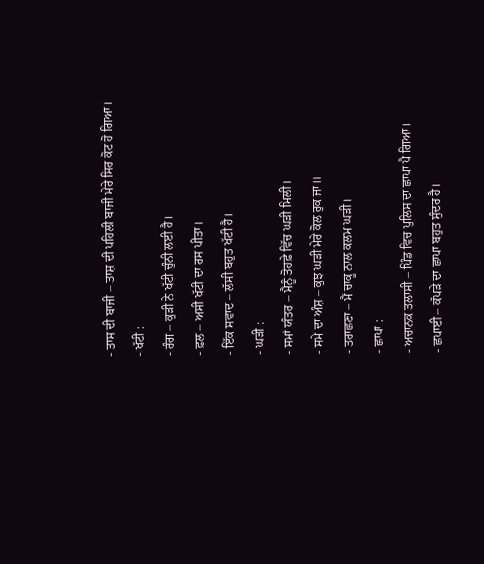- ਤਾਸ ਦੀ ਬਾਜੀ – ਤਾਸ਼ ਦੀ ਪਹਿਲੀ ਬਾਜੀ ਮੇਰੇ ਸਿਰ ਕੋਟ ਹੋ ਗਿਆ।
- ਖੱਟੀ :
- ਰੰਗ – ਕੁੜੀ ਨੇ ਖੱਟੀ ਚੁੰਨੀ ਲਈ ਹੈ।
- ਫ਼ਲ – ਅਸੀ ਖੱਟੀ ਦਾ ਰਸ ਪੀਤਾ।
- ਇੱਕ ਸਵਾਦ – ਲੱਸੀ ਬਹੁਤ ਖੱਟੀ ਹੈ।
- ਘੜੀ :
- ਸਮਾਂ ਯੰਤਰ – ਮੈਨੂੰ ਤੋਹਫ਼ੇ ਵਿੱਚ ਘੜੀ ਮਿਲੀ।
- ਸਮੇ ਦਾ ਅੰਸ਼ – ਕੁਝ ਘੜੀ ਮੇਰੇ ਕੋਲ ਰੁਕ ਜਾ॥
- ਤਰਾਛਣਾ – ਮੈਂ ਚਾਕੂ ਨਾਲ ਕਲਮ ਘੜੀ।
- ਛਾਪਾ :
- ਅਚਾਨਕ ਤਲਾਸੀ – ਪਿੰਡ ਵਿਚ ਪੁਲਿਸ ਦਾ ਛਾਪਾ ਪੈ ਗਿਆ।
- ਛਪਾਈ – ਕੱਪੜੇ ਦਾ ਛਾਪਾ ਬਹੁਤ ਸੁੰਦਰ ਹੈ।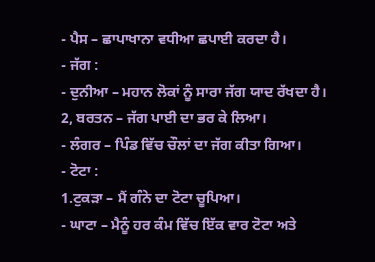- ਪੈਸ – ਛਾਪਾਖਾਨਾ ਵਧੀਆ ਛਪਾਈ ਕਰਦਾ ਹੈ।
- ਜੱਗ :
- ਦੁਨੀਆ – ਮਹਾਨ ਲੋਕਾਂ ਨੂੰ ਸਾਰਾ ਜੱਗ ਯਾਦ ਰੱਖਦਾ ਹੈ।
2, ਬਰਤਨ – ਜੱਗ ਪਾਈ ਦਾ ਭਰ ਕੇ ਲਿਆ।
- ਲੰਗਰ – ਪਿੰਡ ਵਿੱਚ ਚੌਲਾਂ ਦਾ ਜੱਗ ਕੀਤਾ ਗਿਆ।
- ਟੋਟਾ :
1.ਟੁਕੜਾ – ਮੈਂ ਗੰਨੇ ਦਾ ਟੋਟਾ ਚੂਪਿਆ।
- ਘਾਟਾ – ਮੈਨੂੰ ਹਰ ਕੰਮ ਵਿੱਚ ਇੱਕ ਵਾਰ ਟੋਟਾ ਅਤੇ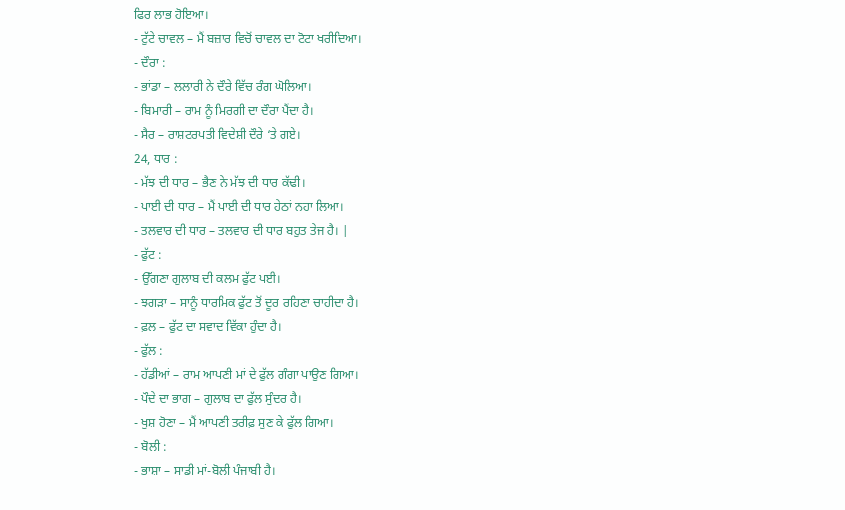ਫਿਰ ਲਾਭ ਹੋਇਆ।
- ਟੁੱਟੇ ਚਾਵਲ – ਮੈਂ ਬਜ਼ਾਰ ਵਿਚੋਂ ਚਾਵਲ ਦਾ ਟੋਟਾ ਖਰੀਦਿਆ।
- ਦੌਰਾ :
- ਭਾਂਡਾ – ਲਲਾਰੀ ਨੇ ਦੌਰੇ ਵਿੱਚ ਰੰਗ ਘੋਲਿਆ।
- ਬਿਮਾਰੀ – ਰਾਮ ਨੂੰ ਮਿਰਗੀ ਦਾ ਦੌਰਾ ਪੈਂਦਾ ਹੈ।
- ਸੈਰ – ਰਾਸ਼ਟਰਪਤੀ ਵਿਦੇਸ਼ੀ ਦੌਰੇ ‘ਤੇ ਗਏ।
24, ਧਾਰ :
- ਮੱਝ ਦੀ ਧਾਰ – ਭੈਣ ਨੇ ਮੱਝ ਦੀ ਧਾਰ ਕੱਢੀ।
- ਪਾਈ ਦੀ ਧਾਰ – ਮੈਂ ਪਾਈ ਦੀ ਧਾਰ ਹੇਠਾਂ ਨਹਾ ਲਿਆ।
- ਤਲਵਾਰ ਦੀ ਧਾਰ – ਤਲਵਾਰ ਦੀ ਧਾਰ ਬਹੁਤ ਤੇਜ ਹੈ। |
- ਫੁੱਟ :
- ਉੱਗਣਾ ਗੁਲਾਬ ਦੀ ਕਲਮ ਫੁੱਟ ਪਈ।
- ਝਗੜਾ – ਸਾਨੂੰ ਧਾਰਮਿਕ ਫੁੱਟ ਤੋਂ ਦੂਰ ਰਹਿਣਾ ਚਾਹੀਦਾ ਹੈ।
- ਫ਼ਲ – ਫੁੱਟ ਦਾ ਸਵਾਦ ਵਿੱਕਾ ਹੁੰਦਾ ਹੈ।
- ਫੁੱਲ :
- ਹੱਡੀਆਂ – ਰਾਮ ਆਪਣੀ ਮਾਂ ਦੇ ਫੁੱਲ ਗੰਗਾ ਪਾਉਣ ਗਿਆ।
- ਪੌਦੇ ਦਾ ਭਾਗ – ਗੁਲਾਬ ਦਾ ਫੁੱਲ ਸੁੰਦਰ ਹੈ।
- ਖੁਸ਼ ਹੋਣਾ – ਮੈਂ ਆਪਣੀ ਤਰੀਫ਼ ਸੁਣ ਕੇ ਫੁੱਲ ਗਿਆ।
- ਬੋਲੀ :
- ਭਾਸ਼ਾ – ਸਾਡੀ ਮਾਂ-ਬੋਲੀ ਪੰਜਾਬੀ ਹੈ।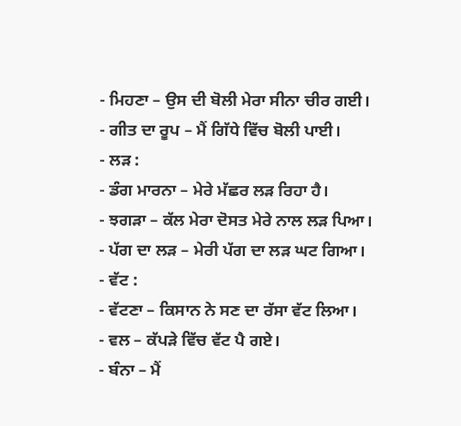- ਮਿਹਣਾ – ਉਸ ਦੀ ਬੋਲੀ ਮੇਰਾ ਸੀਨਾ ਚੀਰ ਗਈ।
- ਗੀਤ ਦਾ ਰੂਪ – ਮੈਂ ਗਿੱਧੇ ਵਿੱਚ ਬੋਲੀ ਪਾਈ।
- ਲੜ :
- ਡੰਗ ਮਾਰਨਾ – ਮੇਰੇ ਮੱਛਰ ਲੜ ਰਿਹਾ ਹੈ।
- ਝਗੜਾ – ਕੱਲ ਮੇਰਾ ਦੋਸਤ ਮੇਰੇ ਨਾਲ ਲੜ ਪਿਆ।
- ਪੱਗ ਦਾ ਲੜ – ਮੇਰੀ ਪੱਗ ਦਾ ਲੜ ਘਟ ਗਿਆ।
- ਵੱਟ :
- ਵੱਟਣਾ – ਕਿਸਾਨ ਨੇ ਸਣ ਦਾ ਰੱਸਾ ਵੱਟ ਲਿਆ।
- ਵਲ – ਕੱਪੜੇ ਵਿੱਚ ਵੱਟ ਪੈ ਗਏ।
- ਬੰਨਾ – ਮੈਂ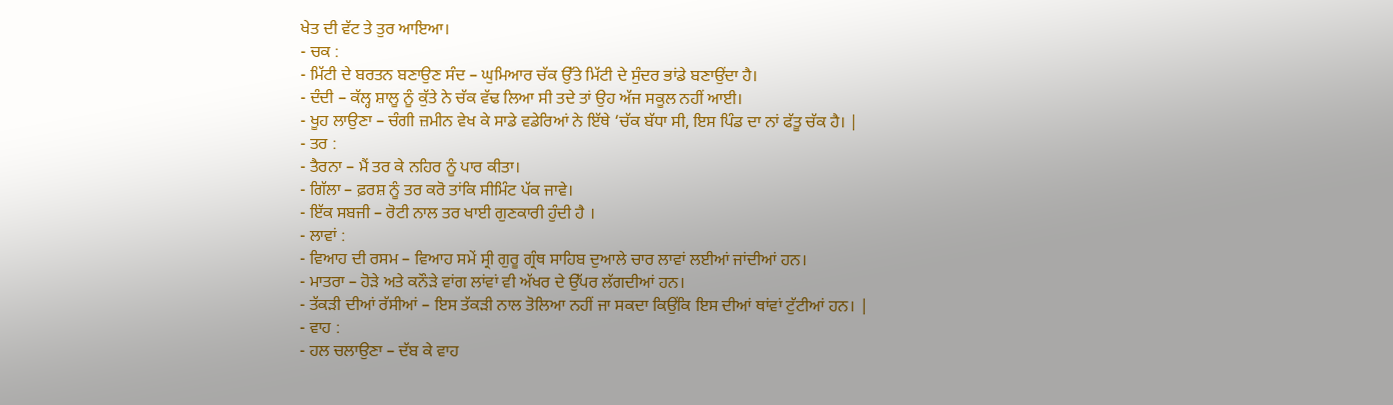ਖੇਤ ਦੀ ਵੱਟ ਤੇ ਤੁਰ ਆਇਆ।
- ਚਕ :
- ਮਿੱਟੀ ਦੇ ਬਰਤਨ ਬਣਾਉਣ ਸੰਦ – ਘੁਮਿਆਰ ਚੱਕ ਉੱਤੇ ਮਿੱਟੀ ਦੇ ਸੁੰਦਰ ਭਾਂਡੇ ਬਣਾਉਂਦਾ ਹੈ।
- ਦੰਦੀ – ਕੱਲ੍ਹ ਸ਼ਾਲੂ ਨੂੰ ਕੁੱਤੇ ਨੇ ਚੱਕ ਵੱਢ ਲਿਆ ਸੀ ਤਦੇ ਤਾਂ ਉਹ ਅੱਜ ਸਕੂਲ ਨਹੀਂ ਆਈ।
- ਖੂਹ ਲਾਉਣਾ – ਚੰਗੀ ਜ਼ਮੀਨ ਵੇਖ ਕੇ ਸਾਡੇ ਵਡੇਰਿਆਂ ਨੇ ਇੱਥੇ ‘ਚੱਕ ਬੱਧਾ ਸੀ, ਇਸ ਪਿੰਡ ਦਾ ਨਾਂ ਫੱਤੂ ਚੱਕ ਹੈ। |
- ਤਰ :
- ਤੈਰਨਾ – ਮੈਂ ਤਰ ਕੇ ਨਹਿਰ ਨੂੰ ਪਾਰ ਕੀਤਾ।
- ਗਿੱਲਾ – ਫ਼ਰਸ਼ ਨੂੰ ਤਰ ਕਰੋ ਤਾਂਕਿ ਸੀਮਿੰਟ ਪੱਕ ਜਾਵੇ।
- ਇੱਕ ਸਬਜੀ – ਰੋਟੀ ਨਾਲ ਤਰ ਖਾਈ ਗੁਣਕਾਰੀ ਹੁੰਦੀ ਹੈ ।
- ਲਾਵਾਂ :
- ਵਿਆਹ ਦੀ ਰਸਮ – ਵਿਆਹ ਸਮੇਂ ਸ੍ਰੀ ਗੁਰੂ ਗ੍ਰੰਥ ਸਾਹਿਬ ਦੁਆਲੇ ਚਾਰ ਲਾਵਾਂ ਲਈਆਂ ਜਾਂਦੀਆਂ ਹਨ।
- ਮਾਤਰਾ – ਹੋੜੇ ਅਤੇ ਕਨੌੜੇ ਵਾਂਗ ਲਾਂਵਾਂ ਵੀ ਅੱਖਰ ਦੇ ਉੱਪਰ ਲੱਗਦੀਆਂ ਹਨ।
- ਤੱਕੜੀ ਦੀਆਂ ਰੱਸੀਆਂ – ਇਸ ਤੱਕੜੀ ਨਾਲ ਤੋਲਿਆ ਨਹੀਂ ਜਾ ਸਕਦਾ ਕਿਉਂਕਿ ਇਸ ਦੀਆਂ ਥਾਂਵਾਂ ਟੁੱਟੀਆਂ ਹਨ। |
- ਵਾਹ :
- ਹਲ ਚਲਾਉਣਾ – ਦੱਬ ਕੇ ਵਾਹ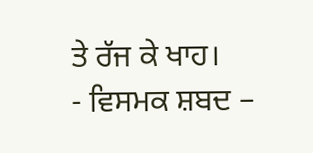ਤੇ ਰੱਜ ਕੇ ਖਾਹ।
- ਵਿਸਮਕ ਸ਼ਬਦ –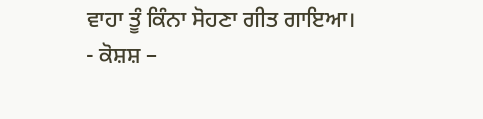ਵਾਹਾ ਤੂੰ ਕਿੰਨਾ ਸੋਹਣਾ ਗੀਤ ਗਾਇਆ।
- ਕੋਸ਼ਸ਼ –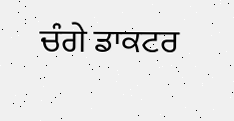ਚੰਗੇ ਡਾਕਟਰ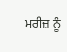ਮਰੀਜ਼ ਨੂੰ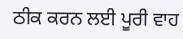ਠੀਕ ਕਰਨ ਲਈ ਪੂਰੀ ਵਾਹ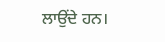ਲਾਉਂਦੇ ਹਨ।